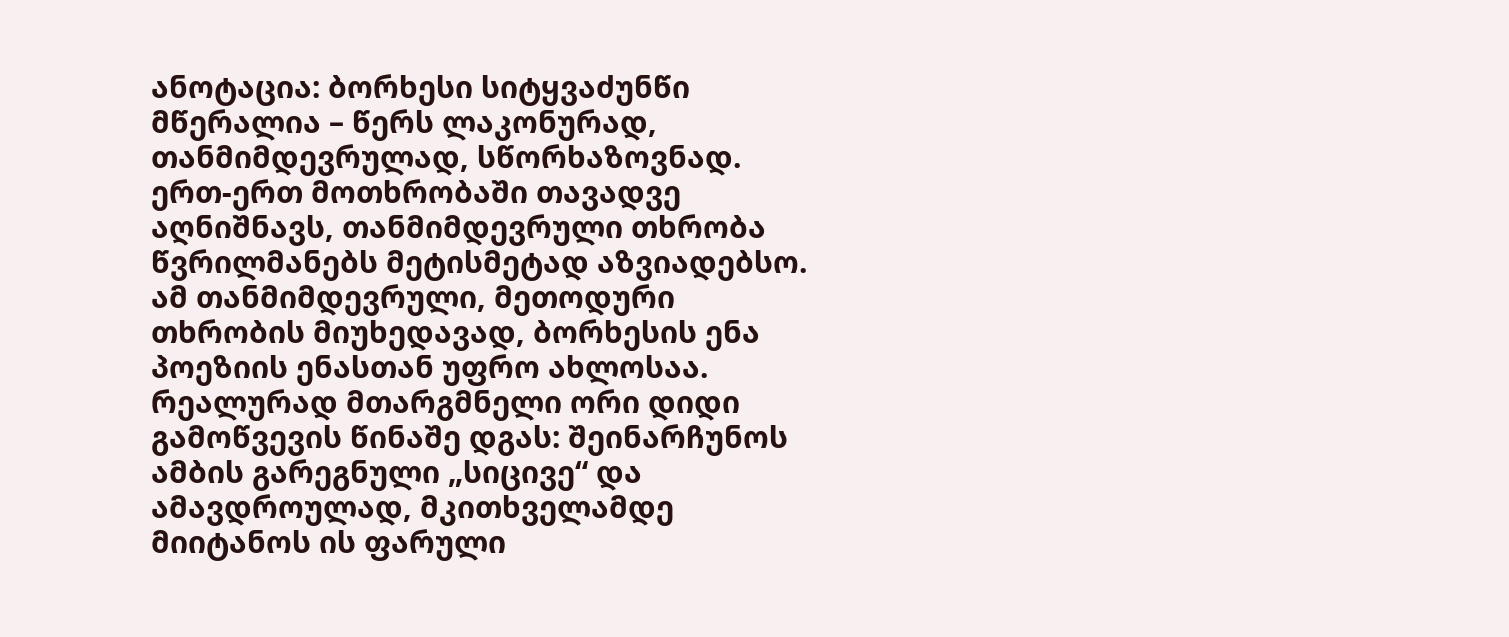ანოტაცია: ბორხესი სიტყვაძუნწი მწერალია – წერს ლაკონურად, თანმიმდევრულად, სწორხაზოვნად. ერთ-ერთ მოთხრობაში თავადვე აღნიშნავს, თანმიმდევრული თხრობა წვრილმანებს მეტისმეტად აზვიადებსო. ამ თანმიმდევრული, მეთოდური თხრობის მიუხედავად, ბორხესის ენა პოეზიის ენასთან უფრო ახლოსაა.
რეალურად მთარგმნელი ორი დიდი გამოწვევის წინაშე დგას: შეინარჩუნოს ამბის გარეგნული „სიცივე“ და ამავდროულად, მკითხველამდე მიიტანოს ის ფარული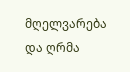მღელვარება და ღრმა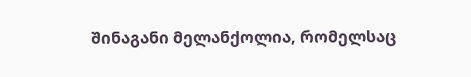შინაგანი მელანქოლია, რომელსაც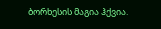ბორხესის მაგია ჰქვია.